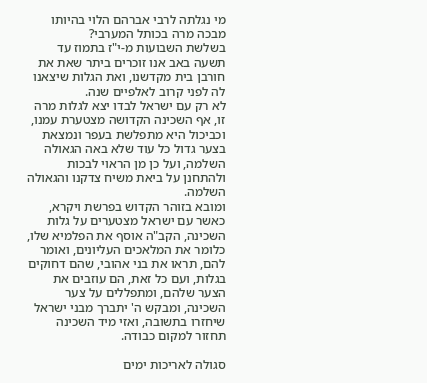מי נגלתה לרבי אברהם הלוי בהיותו מבכה מרה בכותל המערבי?
בשלשת השבועות מ-י"ז בתמוז עד תשעה באב אנו זוכרים ביתר שאת את חורבן בית מקדשנו, ואת הגלות שיצאנו לה לפני קרוב לאלפיים שנה.
לא רק עם ישראל לבדו יצא לגלות מרה זו, אף השכינה הקדושה מצטערת עמנו, וכביכול היא מתפלשת בעפר ונמצאת בצער גדול כל עוד שלא באה הגאולה השלמה, ועל כן מן הראוי לבכות ולהתחנן על ביאת משיח צדקנו והגאולה השלמה.
ומובא בזוהר הקדוש בפרשת ויקרא, כאשר עם ישראל מצטערים על גלות השכינה, הקב"ה אוסף את הפלמיא שלו, כלומר את המלאכים העליונים, ואומר להם, תראו את בני אהובי, שהם דחוקים בגלות, ועם כל זאת, הם עוזבים את הצער שלהם, ומתפללים על צער השכינה, ומבקש ה' יתברך מבני ישראל שיחזרו בתשובה, ואזי מיד השכינה תחזור למקום כבודה.

סגולה לאריכות ימים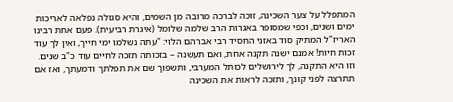המתפלל על צער השכינה, זוכה לברכה מרובה מן השמים, והיא סגולה נפלאה לאריכות ימים ושנים, וכפי שמסופר באגרות הרב שלמה שלומל (איגרת רביעית). פעם אחת רבינו האריז"ל המתיק סוד באזני החסיד רבי אברהם הלוי: "עתה נשלמו ימי חייך, ואין לך עוד זכות חיות! אמנם ישנה תקנה אחת, ואם תעשנה – בזכותה תזכה לחיים עוד כ"ב שנים. וזו היא התקנה, לך לירושלים לכותל המערבי, ותשפוך שם את תפלתך ודמעתך, ואז אם תתרצה לפני קונך, ותזכה לראות את השכינה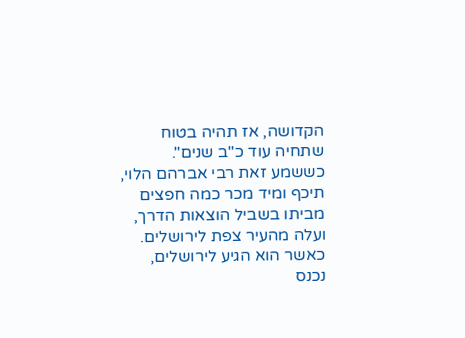הקדושה, אז תהיה בטוח שתחיה עוד כ"ב שנים".
כששמע זאת רבי אברהם הלוי, תיכף ומיד מכר כמה חפצים מביתו בשביל הוצאות הדרך, ועלה מהעיר צפת לירושלים. כאשר הוא הגיע לירושלים, נכנס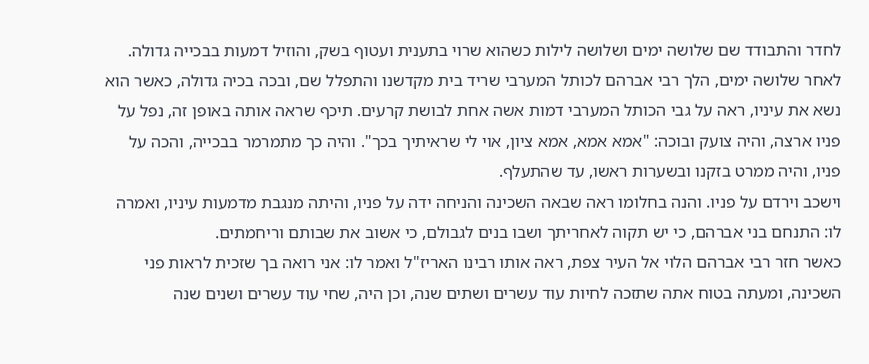לחדר והתבודד שם שלושה ימים ושלושה לילות כשהוא שרוי בתענית ועטוף בשק, והוזיל דמעות בבכייה גדולה.
לאחר שלושה ימים, הלך רבי אברהם לכותל המערבי שריד בית מקדשנו והתפלל שם, ובכה בכיה גדולה, כאשר הוא נשא את עיניו, ראה על גבי הכותל המערבי דמות אשה אחת לבושת קרעים. תיכף שראה אותה באופן זה, נפל על פניו ארצה, והיה צועק ובוכה: "אמא אמא, אמא ציון, אוי לי שראיתיך בכך". והיה כך מתמרמר בבכייה, והכה על פניו, והיה ממרט בזקנו ובשערות ראשו, עד שהתעלף.
וישכב וירדם על פניו. והנה בחלומו ראה שבאה השכינה והניחה ידה על פניו, והיתה מנגבת מדמעות עיניו, ואמרה לו: התנחם בני אברהם, כי יש תקוה לאחריתך ושבו בנים לגבולם, כי אשוב את שבותם וריחמתים.
כאשר חזר רבי אברהם הלוי אל העיר צפת, ראה אותו רבינו האריז"ל ואמר לו: אני רואה בך שזכית לראות פני השכינה, ומעתה בטוח אתה שתזכה לחיות עוד עשרים ושתים שנה, וכן היה, שחי עוד עשרים ושנים שנה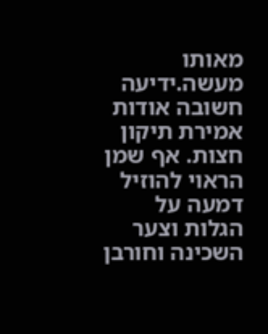מאותו מעשה.ידיעה חשובה אודות אמירת תיקון חצות. אף שמן הראוי להוזיל דמעה על הגלות וצער השכינה וחורבן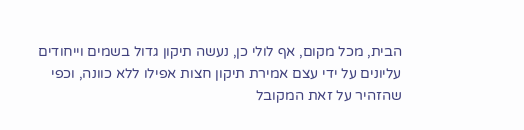הבית, מכל מקום, אף לולי כן, נעשה תיקון גדול בשמים וייחודים עליונים על ידי עצם אמירת תיקון חצות אפילו ללא כוונה, וכפי שהזהיר על זאת המקובל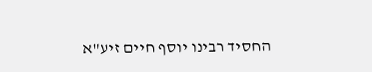החסיד רבינו יוסף חיים זיע"א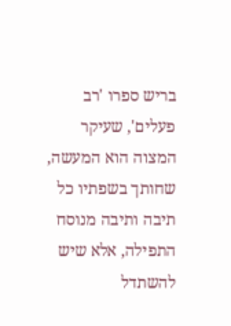בריש ספרו 'רב פעלים', שעיקר המצוה הוא המעשה, שחותך בשפתיו כל תיבה ותיבה מנוסח התפילה, אלא שיש להשתדל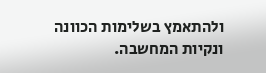ולהתאמץ בשלימות הכוונה ונקיות המחשבה.